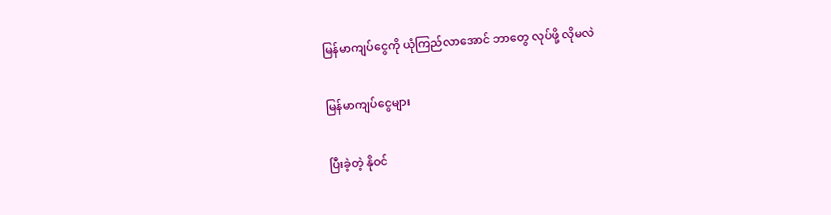မြန်မာကျပ်ငွေကို ယုံကြည်လာအောင် ဘာတွေ လုပ်ဖို့ လိုမလဲ

မြန်မာကျပ်ငွေများ

ပြီးခဲ့တဲ့ နိုဝင်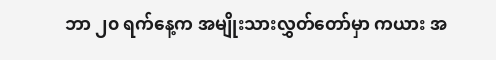ဘာ ၂၀ ရက်နေ့က အမျိုးသားလွှတ်တော်မှာ ကယား အ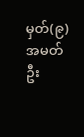မှတ်(၉) အမတ် ဦး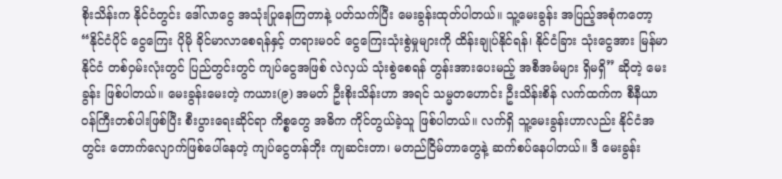စိုးသိန်းက နိုင်ငံတွင်း ဒေါ်လာငွေ အသုံးပြုနေကြတာနဲ့ ပတ်သက်ပြီး မေးခွန်းထုတ်ပါတယ်။ သူ့မေးခွန်း အပြည့်အစုံကတော့ “နိုင်ငံပိုင် ငွေကြေး ပိုမို ခိုင်မာလာစေရန်နှင့် တရားမဝင် ငွေကြေးသုံးစွဲမှုများကို ထိန်းချုပ်နိုင်ရန်၊ နိုင်ငံခြား သုံးငွေအား မြန်မာနိုင်ငံ တစ်ဝှမ်းလုံးတွင် ပြည်တွင်းတွင် ကျပ်ငွေအဖြစ် လဲလှယ် သုံးစွဲစေရန် တွန်းအားပေးမည့် အစီအမံများ ရှိမရှိ” ဆိုတဲ့ မေးခွန်း ဖြစ်ပါတယ်။ မေးခွန်းမေးတဲ့ ကယား(၉) အမတ် ဦးစိုးသိန်းဟာ အရင် သမ္မတဟောင်း ဦးသိန်းစိန် လက်ထက်က စီနီယာ ဝန်ကြီးတစ်ပါးဖြစ်ပြီး စီးပွားရေးဆိုင်ရာ ကိစ္စတွေ အဓိက ကိုင်တွယ်ခဲ့သူ ဖြစ်ပါတယ်။ လက်ရှိ သူ့မေးခွန်းဟာလည်း နိုင်ငံအတွင်း တောက်လျောက်ဖြစ်ပေါ်နေတဲ့ ကျပ်ငွေတန်ဘိုး ကျဆင်းတာ၊ မတည်ငြိမ်တာတွေနဲ့ ဆက်စပ်နေပါတယ်။ ဒီ မေးခွန်း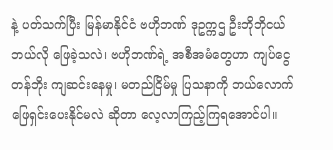နဲ့ ပတ်သက်ပြီး မြန်မာနိုင်ငံ ဗဟိုဘဏ် ဒုဥက္ကဌ ဦးဘိုဘိုငယ် ဘယ်လို ဖြေခဲ့သလဲ၊ ဗဟိုဘဏ်ရဲ့ အစီအမံတွေဟာ ကျပ်ငွေတန်ဘိုး ကျဆင်းနေမှု၊ မတည်ငြိမ်မှု ပြသနာကို ဘယ်လောက် ဖြေရှင်းပေးနိုင်မလဲ ဆိုတာ လေ့လာကြည့်ကြရအောင်ပါ။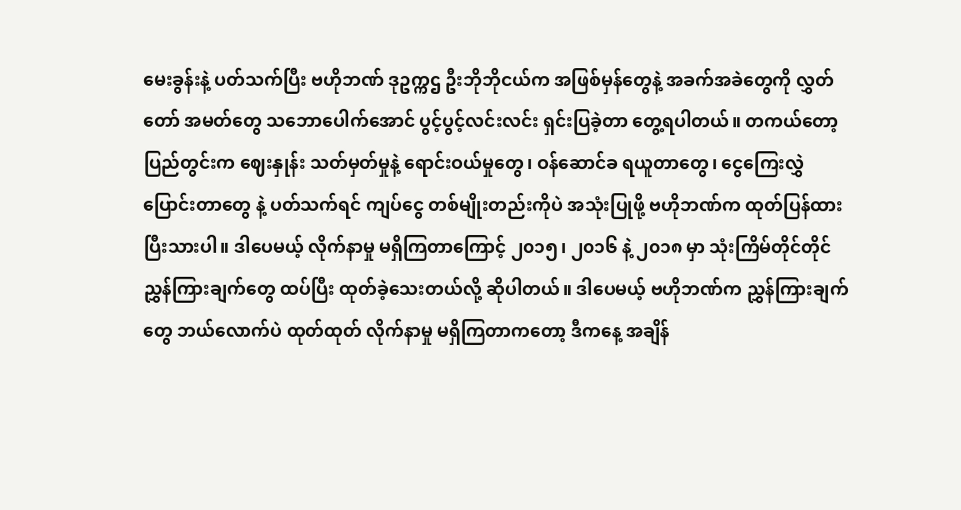မေးခွန်းနဲ့ ပတ်သက်ပြီး ဗဟိုဘဏ် ဒုဥက္ကဌ ဦးဘိုဘိုငယ်က အဖြစ်မှန်တွေနဲ့ အခက်အခဲတွေကို လွှတ်တော် အမတ်တွေ သဘောပေါက်အောင် ပွင့်ပွင့်လင်းလင်း ရှင်းပြခဲ့တာ တွေ့ရပါတယ်။ တကယ်တော့ ပြည်တွင်းက ဈေးနှုန်း သတ်မှတ်မှုနဲ့ ရောင်းဝယ်မှုတွေ၊ ဝန်ဆောင်ခ ရယူတာတွေ၊ ငွေကြေးလွှဲပြောင်းတာတွေ နဲ့ ပတ်သက်ရင် ကျပ်ငွေ တစ်မျိုးတည်းကိုပဲ အသုံးပြုဖို့ ဗဟိုဘဏ်က ထုတ်ပြန်ထားပြီးသားပါ။ ဒါပေမယ့် လိုက်နာမှု မရှိကြတာကြောင့် ၂၀၁၅၊ ၂၀၁၆ နဲ့ ၂၀၁၈ မှာ သုံးကြိမ်တိုင်တိုင် ညွှန်ကြားချက်တွေ ထပ်ပြီး ထုတ်ခဲ့သေးတယ်လို့ ဆိုပါတယ်။ ဒါပေမယ့် ဗဟိုဘဏ်က ညွှန်ကြားချက်တွေ ဘယ်လောက်ပဲ ထုတ်ထုတ် လိုက်နာမှု မရှိကြတာကတော့ ဒီကနေ့ အချိန်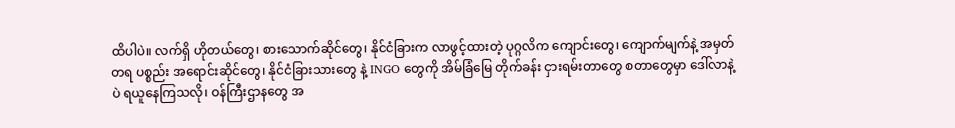ထိပါပဲ။ လက်ရှိ ဟိုတယ်တွေ၊ စားသောက်ဆိုင်တွေ၊ နိုင်ငံခြားက လာဖွင့်ထားတဲ့ ပုဂ္ဂလိက ကျောင်းတွေ၊ ကျောက်မျက်နဲ့ အမှတ်တရ ပစ္စည်း အရောင်းဆိုင်တွေ၊ နိုင်ငံခြားသားတွေ နဲ့ INGO တွေကို အိမ်ခြံမြေ တိုက်ခန်း ငှားရမ်းတာတွေ စတာတွေမှာ ဒေါ်လာနဲ့ပဲ ရယူနေကြသလို၊ ဝန်ကြီးဌာနတွေ အ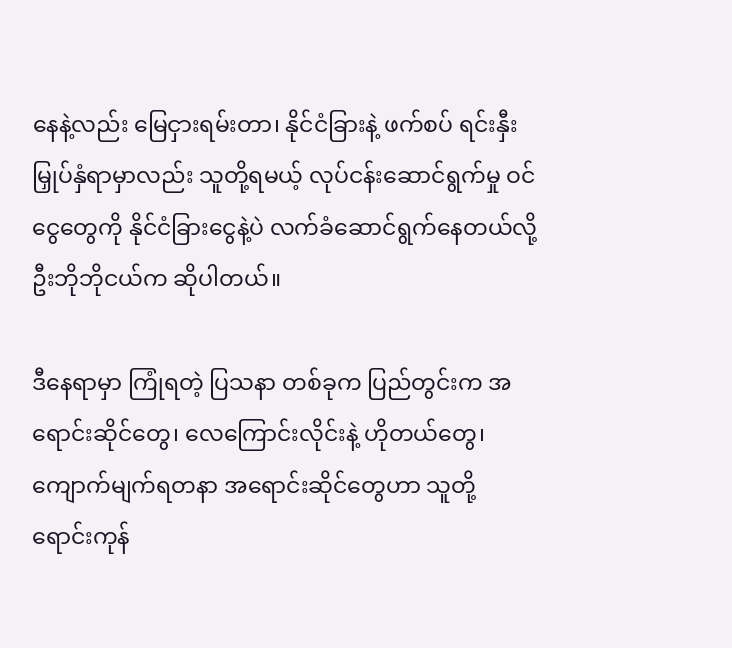နေနဲ့လည်း မြေငှားရမ်းတာ၊ နိုင်ငံခြားနဲ့ ဖက်စပ် ရင်းနှီးမြှုပ်နှံရာမှာလည်း သူတို့ရမယ့် လုပ်ငန်းဆောင်ရွက်မှု ဝင်ငွေတွေကို နိုင်ငံခြားငွေနဲ့ပဲ လက်ခံဆောင်ရွက်နေတယ်လို့ ဦးဘိုဘိုငယ်က ဆိုပါတယ်။

ဒီနေရာမှာ ကြုံရတဲ့ ပြသနာ တစ်ခုက ပြည်တွင်းက အရောင်းဆိုင်တွေ၊ လေကြောင်းလိုင်းနဲ့ ဟိုတယ်တွေ၊ ကျောက်မျက်ရတနာ အရောင်းဆိုင်တွေဟာ သူတို့ ရောင်းကုန်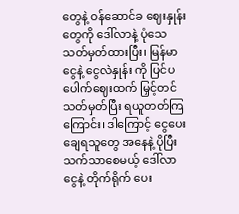တွေနဲ့ ဝန်ဆောင်ခ ဈေးနှုန်းတွေကို ဒေါ်လာနဲ့ ပုံသေ သတ်မှတ်ထားပြီး၊ မြန်မာငွေနဲ့ ငွေလဲနှုန်း ကို ပြင်ပ ပေါက်ဈေးထက် မြှင့်တင်သတ်မှတ်ပြီး ရယူတတ်ကြကြောင်း၊ ဒါကြောင့် ငွေပေးချေရသူတွေ အနေနဲ့ ပိုပြီး သက်သာစေမယ့် ဒေါ်လာငွေနဲ့ တိုက်ရိုက် ပေး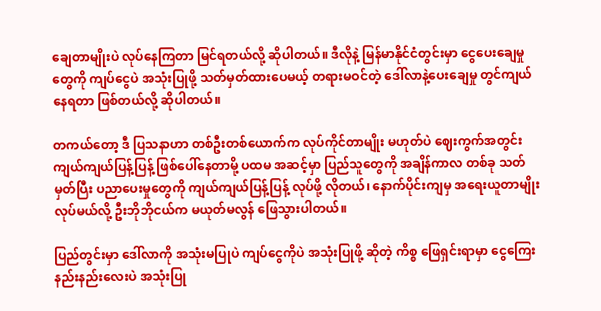ချေတာမျိုးပဲ လုပ်နေကြတာ မြင်ရတယ်လို့ ဆိုပါတယ်။ ဒီလိုနဲ့ မြန်မာနိုင်ငံတွင်းမှာ ငွေပေးချေမှုတွေကို ကျပ်ငွေပဲ အသုံးပြုဖို့ သတ်မှတ်ထားပေမယ့် တရားမဝင်တဲ့ ဒေါ်လာနဲ့ပေးချေမှု တွင်ကျယ်နေရတာ ဖြစ်တယ်လို့ ဆိုပါတယ်။

တကယ်တော့ ဒီ ပြသနာဟာ တစ်ဦးတစ်ယောက်က လုပ်ကိုင်တာမျိုး မဟုတ်ပဲ ဈေးကွက်အတွင်း ကျယ်ကျယ်ပြန့်ပြန့် ဖြစ်ပေါ်နေတာမို့ ပထမ အဆင့်မှာ ပြည်သူတွေကို အချိန်ကာလ တစ်ခု သတ်မှတ်ပြီး ပညာပေးမှုတွေကို ကျယ်ကျယ်ပြန့်ပြန့် လုပ်ဖို့ လိုတယ်၊ နောက်ပိုင်းကျမှ အရေးယူတာမျိုး လုပ်မယ်လို့ ဦးဘိုဘိုငယ်က မယုတ်မလွန် ဖြေသွားပါတယ်။

ပြည်တွင်းမှာ ဒေါ်လာကို အသုံးမပြုပဲ ကျပ်ငွေကိုပဲ အသုံးပြုဖို့ ဆိုတဲ့ ကိစ္စ ဖြေရှင်းရာမှာ ငွေကြေး နည်းနည်းလေးပဲ အသုံးပြု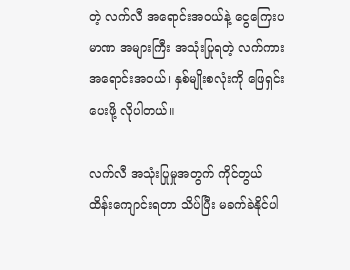တဲ့ လက်လီ အရောင်းအဝယ်နဲ့ ငွေကြေးပမာဏ အများကြီး အသုံးပြုရတဲ့ လက်ကား အရောင်းအဝယ်၊ နှစ်မျိုးစလုံးကို ဖြေရှင်းပေးဖို့ လိုပါတယ်။

လက်လီ အသုံးပြုမှုအတွက် ကိုင်တွယ် ထိန်းကျောင်းရတာ သိပ်ပြီး မခက်ခဲနိုင်ပါ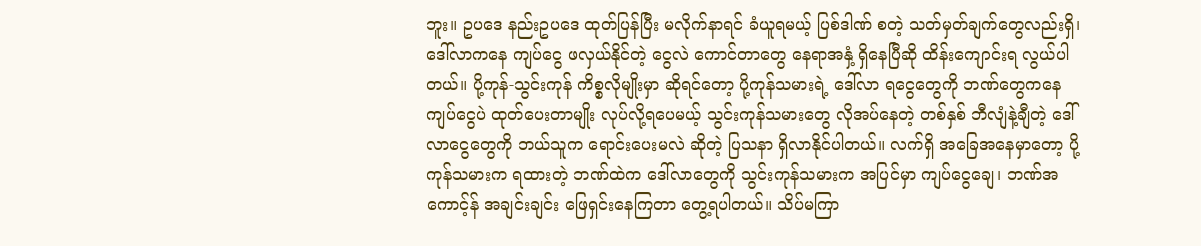ဘူး။ ဥပဒေ နည်းဥပဒေ ထုတ်ပြန်ပြီး မလိုက်နာရင် ခံယူရမယ့် ပြစ်ဒါဏ် စတဲ့ သတ်မှတ်ချက်တွေလည်းရှိ၊ ဒေါ်လာကနေ ကျပ်ငွေ ဖလှယ်နိုင်တဲ့ ငွေလဲ ကောင်တာတွေ နေရာအနှံ့ ရှိနေပြီဆို ထိန်းကျောင်းရ လွယ်ပါတယ်။ ပို့ကုန်-သွင်းကုန် ကိစ္စလိုမျိုးမှာ ဆိုရင်တော့ ပို့ကုန်သမားရဲ့ ဒေါ်လာ ရငွေတွေကို ဘဏ်တွေကနေ ကျပ်ငွေပဲ ထုတ်ပေးတာမျိုး လုပ်လို့ရပေမယ့် သွင်းကုန်သမားတွေ လိုအပ်နေတဲ့ တစ်နှစ် ဘီလျံနဲ့ချီတဲ့ ဒေါ်လာငွေတွေကို ဘယ်သူက ရောင်းပေးမလဲ ဆိုတဲ့ ပြသနာ ရှိလာနိုင်ပါတယ်။ လက်ရှိ အခြေအနေမှာတော့ ပို့ကုန်သမားက ရထားတဲ့ ဘဏ်ထဲက ဒေါ်လာတွေကို သွင်းကုန်သမားက အပြင်မှာ ကျပ်ငွေချေ၊ ဘဏ်အကောင့်န် အချင်းချင်း ဖြေရှင်းနေကြတာ တွေ့ရပါတယ်။ သိပ်မကြာ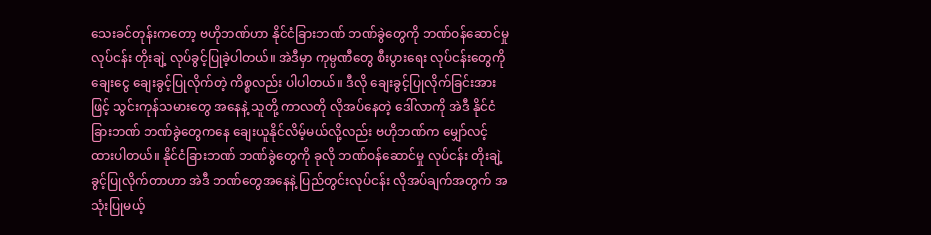သေးခင်တုန်းကတော့ ဗဟိုဘဏ်ဟာ နိုင်ငံခြားဘဏ် ဘဏ်ခွဲတွေကို ဘဏ်ဝန်ဆောင်မှု လုပ်ငန်း တိုးချဲ့ လုပ်ခွင့်ပြုခဲ့ပါတယ်။ အဲဒီမှာ ကုမ္ပဏီတွေ စီးပွားရေး လုပ်ငန်းတွေကို ချေးငွေ ချေးခွင့်ပြုလိုက်တဲ့ ကိစ္စလည်း ပါပါတယ်။ ဒီလို ချေးခွင့်ပြုလိုက်ခြင်းအားဖြင့် သွင်းကုန်သမားတွေ အနေနဲ့ သူတို့ ကာလတို လိုအပ်နေတဲ့ ဒေါ်လာကို အဲဒီ နိုင်ငံခြားဘဏ် ဘဏ်ခွဲတွေကနေ ချေးယူနိုင်လိမ့်မယ်လို့လည်း ဗဟိုဘဏ်က မျှော်လင့်ထားပါတယ်။ နိုင်ငံခြားဘဏ် ဘဏ်ခွဲတွေကို ခုလို ဘဏ်ဝန်ဆောင်မှု လုပ်ငန်း တိုးချဲ့ခွင့်ပြုလိုက်တာဟာ အဲဒီ ဘဏ်တွေအနေနဲ့ ပြည်တွင်းလုပ်ငန်း လိုအပ်ချက်အတွက် အသုံးပြုမယ့်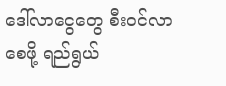ဒေါ်လာငွေတွေ စီးဝင်လာစေဖို့ ရည်ရွယ်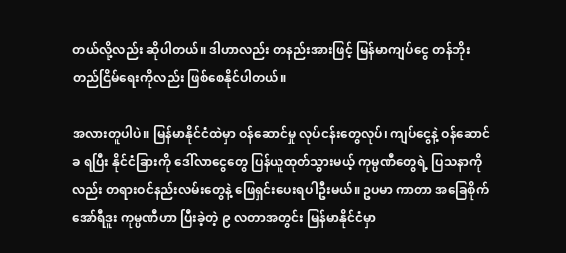တယ်လို့လည်း ဆိုပါတယ်။ ဒါဟာလည်း တနည်းအားဖြင့် မြန်မာကျပ်ငွေ တန်ဘိုး တည်ငြိမ်ရေးကိုလည်း ဖြစ်စေနိုင်ပါတယ်။

အလားတူပါပဲ။ မြန်မာနိုင်ငံထဲမှာ ဝန်ဆောင်မှု လုပ်ငန်းတွေလုပ်၊ ကျပ်ငွေနဲ့ ဝန်ဆောင်ခ ရပြီး နိုင်ငံခြားကို ဒေါ်လာငွေတွေ ပြန်ယူထုတ်သွားမယ့် ကုမ္ပဏီတွေရဲ့ ပြသနာကိုလည်း တရားဝင်နည်းလမ်းတွေနဲ့ ဖြေရှင်းပေးရပါဦးမယ်။ ဥပမာ ကာတာ အခြေစိုက် အော်ရီဒူး ကုမ္ပဏီဟာ ပြီးခဲ့တဲ့ ၉ လတာအတွင်း မြန်မာနိုင်ငံမှာ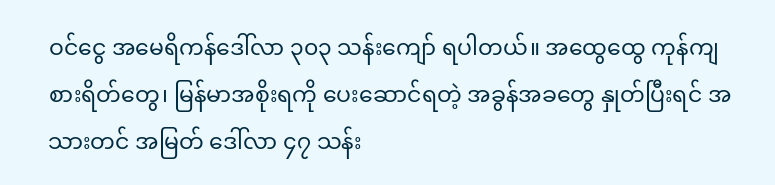ဝင်ငွေ အမေရိကန်ဒေါ်လာ ၃၀၃ သန်းကျော် ရပါတယ်။ အထွေထွေ ကုန်ကျစားရိတ်တွေ၊ မြန်မာအစိုးရကို ပေးဆောင်ရတဲ့ အခွန်အခတွေ နှုတ်ပြီးရင် အသားတင် အမြတ် ဒေါ်လာ ၄၇ သန်း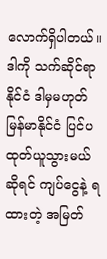လောက်ရှိပါတယ်။ ဒါကို သက်ဆိုင်ရာနိုင်ငံ ဒါမှမဟုတ် မြန်မာနိုင်ငံ ပြင်ပ ထုတ်ယူသွားမယ်ဆိုရင် ကျပ်ငွေနဲ့ ရထားတဲ့ အမြတ်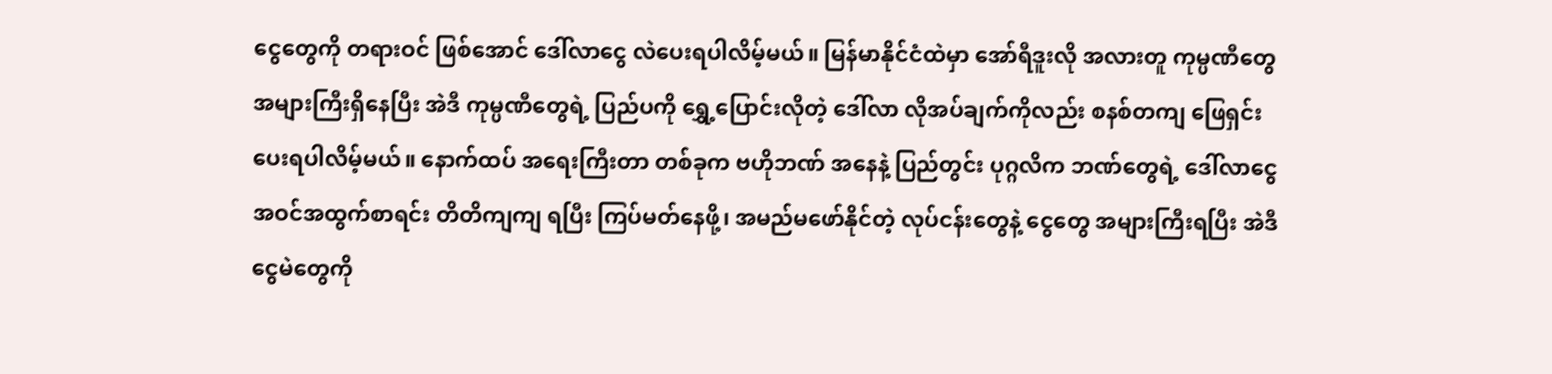ငွေတွေကို တရားဝင် ဖြစ်အောင် ဒေါ်လာငွေ လဲပေးရပါလိမ့်မယ်။ မြန်မာနိုင်ငံထဲမှာ အော်ရီဒူးလို အလားတူ ကုမ္ပဏီတွေ အများကြီးရှိနေပြီး အဲဒီ ကုမ္ပဏီတွေရဲ့ ပြည်ပကို ရွှေ့ပြောင်းလိုတဲ့ ဒေါ်လာ လိုအပ်ချက်ကိုလည်း စနစ်တကျ ဖြေရှင်းပေးရပါလိမ့်မယ်။ နောက်ထပ် အရေးကြီးတာ တစ်ခုက ဗဟိုဘဏ် အနေနဲ့ ပြည်တွင်း ပုဂ္ဂလိက ဘဏ်တွေရဲ့ ဒေါ်လာငွေ အဝင်အထွက်စာရင်း တိတိကျကျ ရပြီး ကြပ်မတ်နေဖို့၊ အမည်မဖော်နိုင်တဲ့ လုပ်ငန်းတွေနဲ့ ငွေတွေ အများကြီးရပြီး အဲဒီ ငွေမဲတွေကို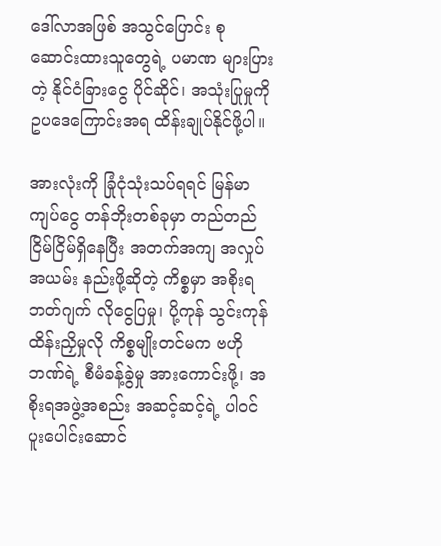ဒေါ်လာအဖြစ် အသွင်ပြောင်း စုဆောင်းထားသူတွေရဲ့ ပမာဏ များပြားတဲ့ နိုင်ငံခြားငွေ ပိုင်ဆိုင်၊ အသုံးပြုမှုကို ဥပဒေကြောင်းအရ ထိန်းချုပ်နိုင်ဖို့ပါ။

အားလုံးကို ခြုံငုံသုံးသပ်ရရင် မြန်မာကျပ်ငွေ တန်ဘိုးတစ်ခုမှာ တည်တည်ငြိမ်ငြိမ်ရှိနေပြီး အတက်အကျ အလှုပ်အယမ်း နည်းဖို့ဆိုတဲ့ ကိစ္စမှာ အစိုးရဘတ်ဂျက် လိုငွေပြမှု၊ ပို့ကုန် သွင်းကုန် ထိန်းညှိမှုလို ကိစ္စမျိုးတင်မက ဗဟိုဘဏ်ရဲ့ စီမံခန့်ခွဲမှု အားကောင်းဖို့၊ အစိုးရအဖွဲ့အစည်း အဆင့်ဆင့်ရဲ့ ပါဝင်ပူးပေါင်းဆောင်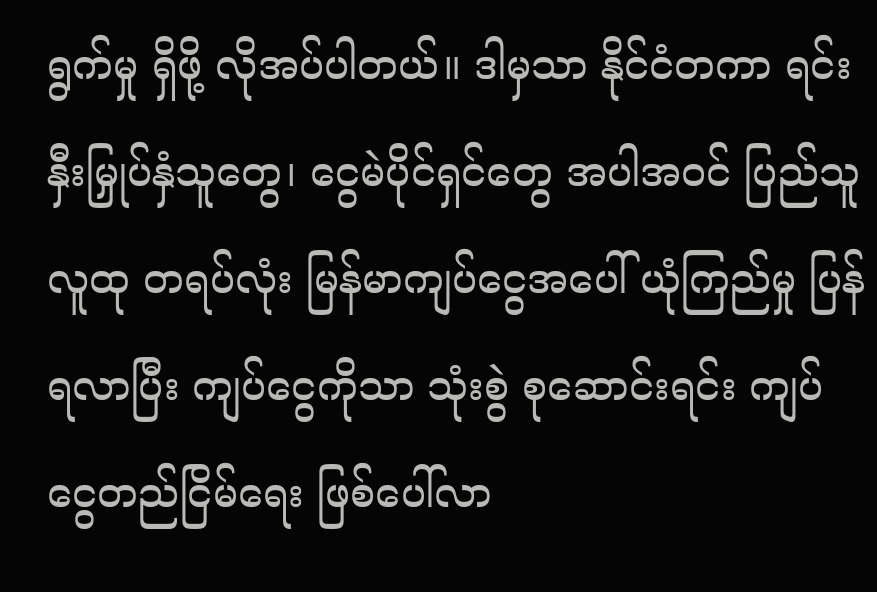ရွက်မှု ရှိဖို့ လိုအပ်ပါတယ်။ ဒါမှသာ နိုင်ငံတကာ ရင်းနှီးမြှုပ်နှံသူတွေ၊ ငွေမဲပိုင်ရှင်တွေ အပါအဝင် ပြည်သူလူထု တရပ်လုံး မြန်မာကျပ်ငွေအပေါ် ယုံကြည်မှု ပြန်ရလာပြီး ကျပ်ငွေကိုသာ သုံးစွဲ စုဆောင်းရင်း ကျပ်ငွေတည်ငြိမ်ရေး ဖြစ်ပေါ်လာ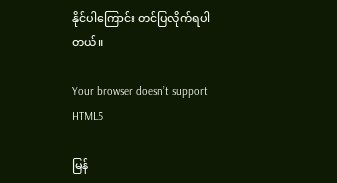နိုင်ပါကြောင်း တင်ပြလိုက်ရပါတယ်။

Your browser doesn’t support HTML5

မြန်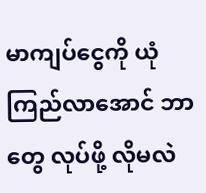မာကျပ်ငွေကို ယုံကြည်လာအောင် ဘာတွေ လုပ်ဖို့ လိုမလဲ